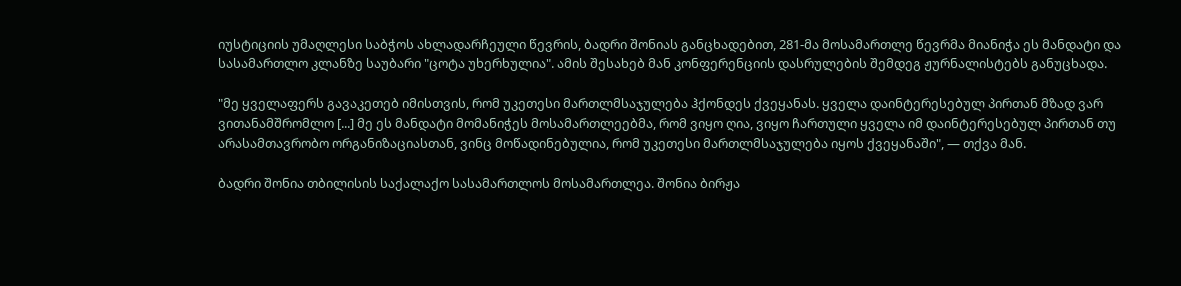იუსტიციის უმაღლესი საბჭოს ახლადარჩეული წევრის, ბადრი შონიას განცხადებით, 281-მა მოსამართლე წევრმა მიანიჭა ეს მანდატი და სასამართლო კლანზე საუბარი "ცოტა უხერხულია". ამის შესახებ მან კონფერენციის დასრულების შემდეგ ჟურნალისტებს განუცხადა.

"მე ყველაფერს გავაკეთებ იმისთვის, რომ უკეთესი მართლმსაჯულება ჰქონდეს ქვეყანას. ყველა დაინტერესებულ პირთან მზად ვარ ვითანამშრომლო [...] მე ეს მანდატი მომანიჭეს მოსამართლეებმა, რომ ვიყო ღია, ვიყო ჩართული ყველა იმ დაინტერესებულ პირთან თუ არასამთავრობო ორგანიზაციასთან, ვინც მოწადინებულია, რომ უკეთესი მართლმსაჯულება იყოს ქვეყანაში", — თქვა მან.

ბადრი შონია თბილისის საქალაქო სასამართლოს მოსამართლეა. შონია ბირჟა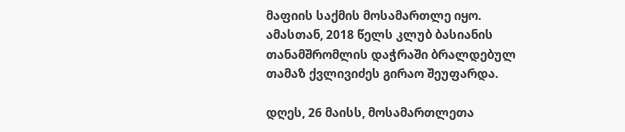მაფიის საქმის მოსამართლე იყო. ამასთან, 2018 წელს კლუბ ბასიანის თანამშრომლის დაჭრაში ბრალდებულ თამაზ ქვლივიძეს გირაო შეუფარდა.

დღეს, 26 მაისს, მოსამართლეთა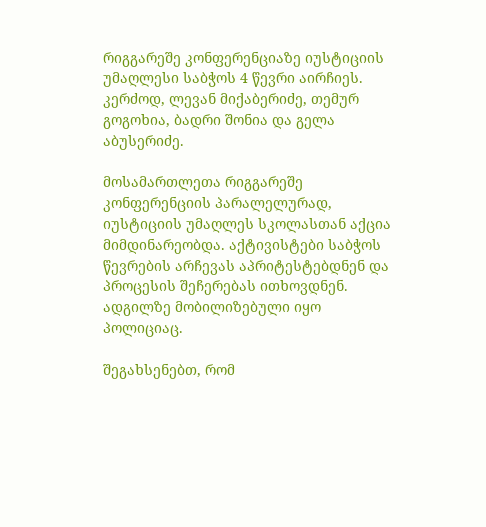რიგგარეშე კონფერენციაზე იუსტიციის უმაღლესი საბჭოს 4 წევრი აირჩიეს. კერძოდ, ლევან მიქაბერიძე, თემურ გოგოხია, ბადრი შონია და გელა აბუსერიძე.

მოსამართლეთა რიგგარეშე კონფერენციის პარალელურად, იუსტიციის უმაღლეს სკოლასთან აქცია მიმდინარეობდა. აქტივისტები საბჭოს წევრების არჩევას აპრიტესტებდნენ და პროცესის შეჩერებას ითხოვდნენ. ადგილზე მობილიზებული იყო პოლიციაც.

შეგახსენებთ, რომ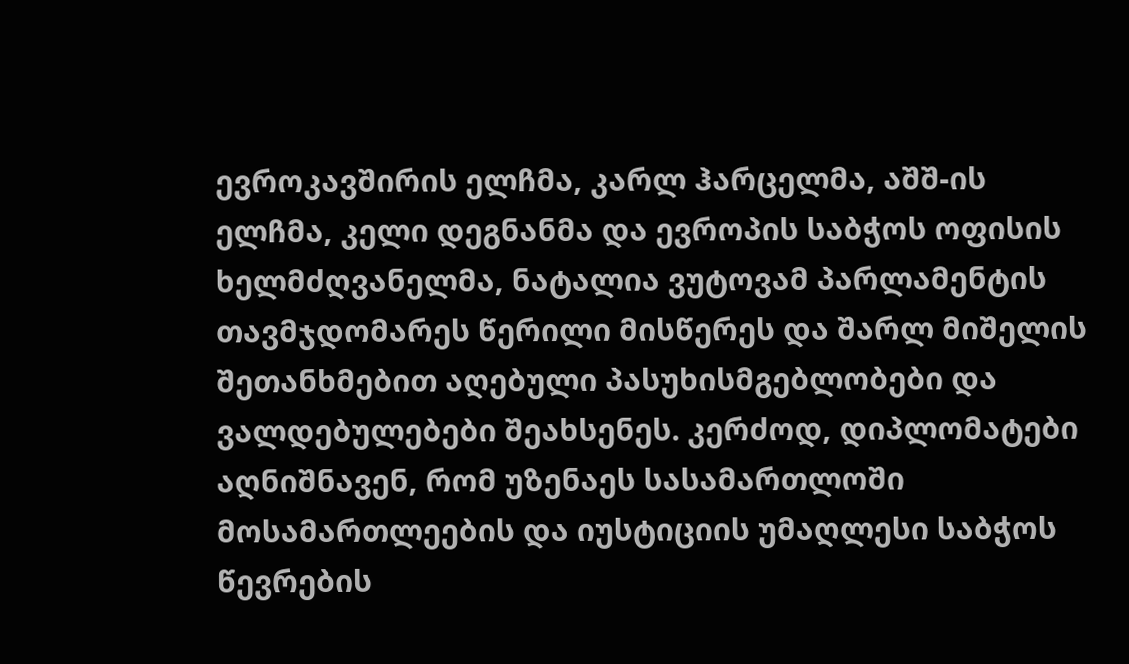ევროკავშირის ელჩმა, კარლ ჰარცელმა, აშშ-ის ელჩმა, კელი დეგნანმა და ევროპის საბჭოს ოფისის ხელმძღვანელმა, ნატალია ვუტოვამ პარლამენტის თავმჯდომარეს წერილი მისწერეს და შარლ მიშელის შეთანხმებით აღებული პასუხისმგებლობები და ვალდებულებები შეახსენეს. კერძოდ, დიპლომატები აღნიშნავენ, რომ უზენაეს სასამართლოში მოსამართლეების და იუსტიციის უმაღლესი საბჭოს წევრების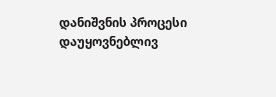დანიშვნის პროცესი დაუყოვნებლივ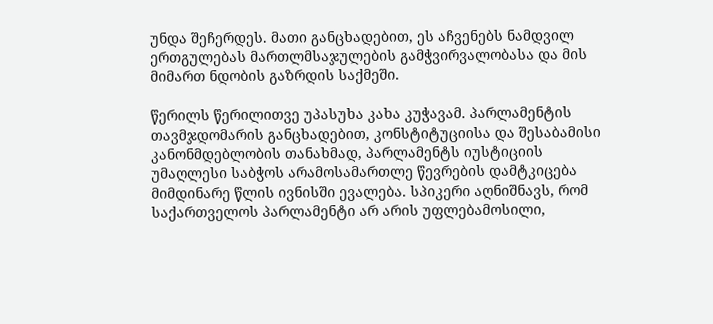უნდა შეჩერდეს. მათი განცხადებით, ეს აჩვენებს ნამდვილ ერთგულებას მართლმსაჯულების გამჭვირვალობასა და მის მიმართ ნდობის გაზრდის საქმეში.

წერილს წერილითვე უპასუხა კახა კუჭავამ. პარლამენტის თავმჯდომარის განცხადებით, კონსტიტუციისა და შესაბამისი კანონმდებლობის თანახმად, პარლამენტს იუსტიციის უმაღლესი საბჭოს არამოსამართლე წევრების დამტკიცება მიმდინარე წლის ივნისში ევალება. სპიკერი აღნიშნავს, რომ საქართველოს პარლამენტი არ არის უფლებამოსილი,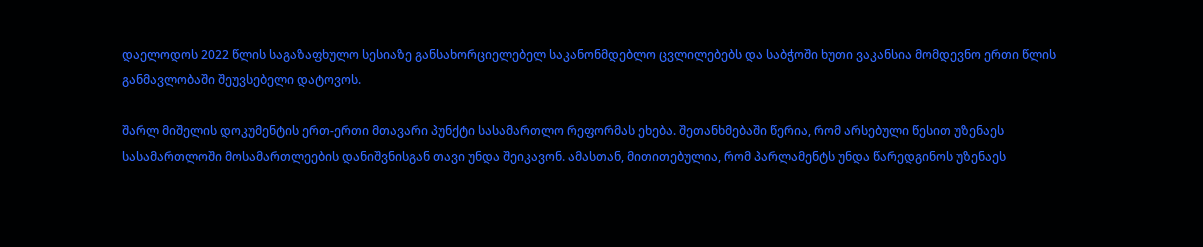დაელოდოს 2022 წლის საგაზაფხულო სესიაზე განსახორციელებელ საკანონმდებლო ცვლილებებს და საბჭოში ხუთი ვაკანსია მომდევნო ერთი წლის განმავლობაში შეუვსებელი დატოვოს.

შარლ მიშელის დოკუმენტის ერთ-ერთი მთავარი პუნქტი სასამართლო რეფორმას ეხება. შეთანხმებაში წერია, რომ არსებული წესით უზენაეს სასამართლოში მოსამართლეების დანიშვნისგან თავი უნდა შეიკავონ. ამასთან, მითითებულია, რომ პარლამენტს უნდა წარედგინოს უზენაეს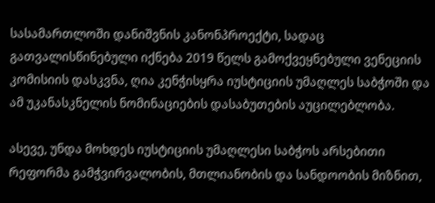სასამართლოში დანიშვნის კანონპროექტი, სადაც გათვალისწინებული იქნება 2019 წელს გამოქვეყნებული ვენეციის კომისიის დასკვნა, ღია კენჭისყრა იუსტიციის უმაღლეს საბჭოში და ამ უკანასკნელის ნომინაციების დასაბუთების აუცილებლობა.

ასევე, უნდა მოხდეს იუსტიციის უმაღლესი საბჭოს არსებითი რეფორმა გამჭვირვალობის, მთლიანობის და სანდოობის მიზნით,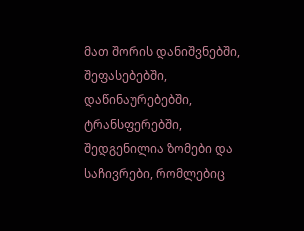მათ შორის დანიშვნებში, შეფასებებში, დაწინაურებებში, ტრანსფერებში, შედგენილია ზომები და საჩივრები, რომლებიც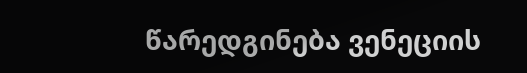წარედგინება ვენეციის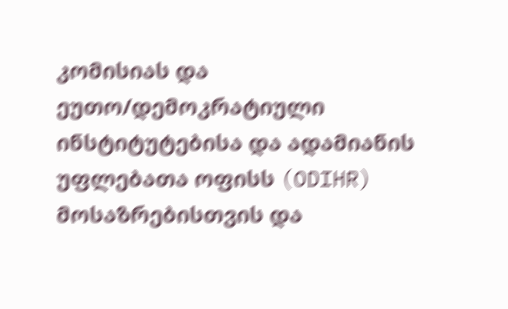კომისიას და ეუთო/დემოკრატიული ინსტიტუტებისა და ადამიანის უფლებათა ოფისს (ODIHR) მოსაზრებისთვის და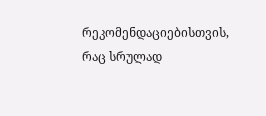რეკომენდაციებისთვის, რაც სრულად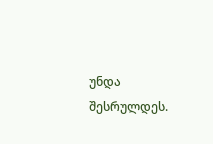უნდა შესრულდეს.